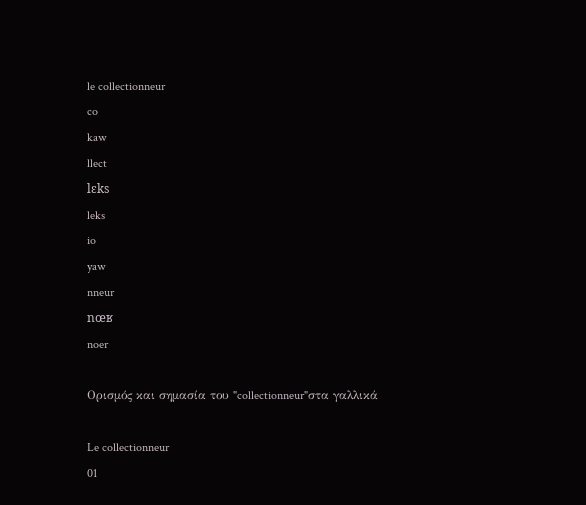le collectionneur
co
kaw
llect
lɛks
leks
io
yaw
nneur
nœʁ
noer

Ορισμός και σημασία του "collectionneur"στα γαλλικά

Le collectionneur
01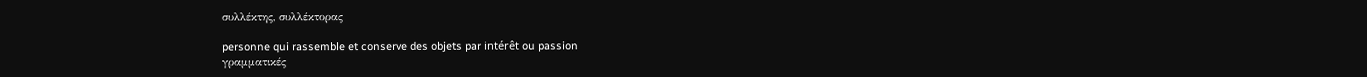συλλέκτης, συλλέκτορας

personne qui rassemble et conserve des objets par intérêt ou passion
γραμματικές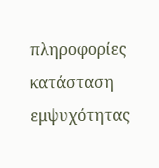πληροφορίες
κατάσταση εμψυχότητας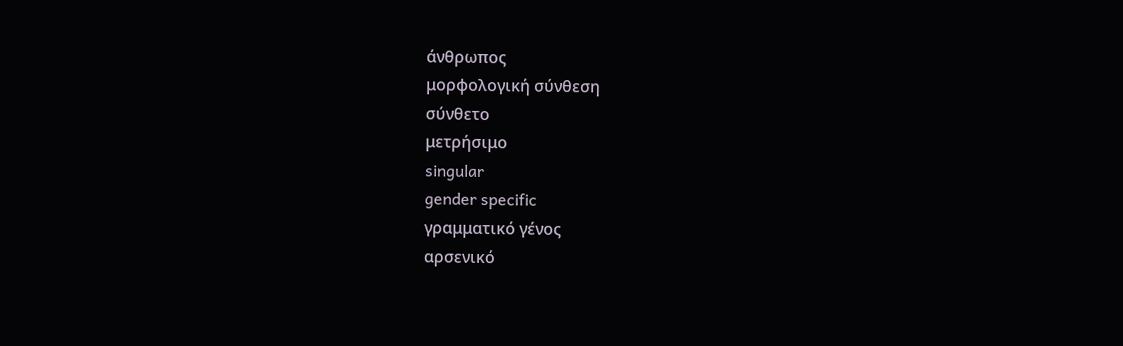άνθρωπος
μορφολογική σύνθεση
σύνθετο
μετρήσιμο
singular
gender specific
γραμματικό γένος
αρσενικό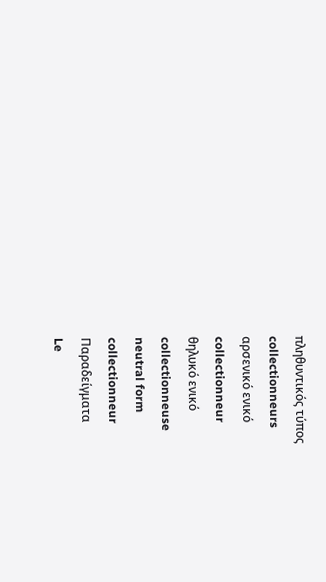πληθυντικός τύπος
collectionneurs
αρσενικό ενικό
collectionneur
θηλυκό ενικό
collectionneuse
neutral form
collectionneur
Παραδείγματα
Le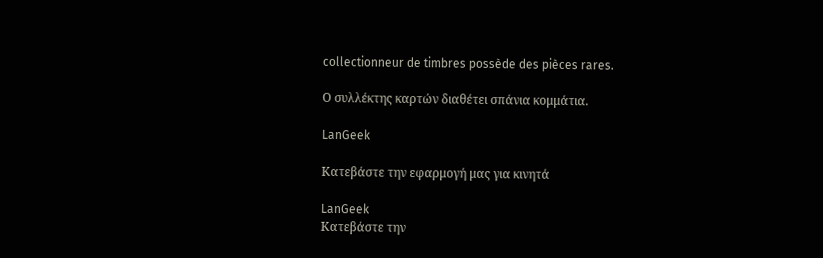collectionneur de timbres possède des pièces rares.

Ο συλλέκτης καρτών διαθέτει σπάνια κομμάτια.

LanGeek

Κατεβάστε την εφαρμογή μας για κινητά

LanGeek
Κατεβάστε την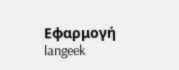Εφαρμογή
langeek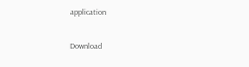application

Download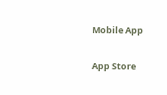Mobile App

App Store